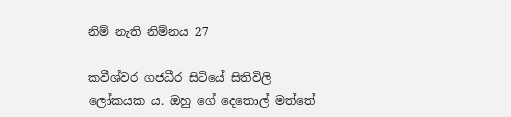නිම් නැති නිම්නය 27

කවීශ්වර ගජධීර සිටියේ සිතිවිලි ලෝකයක ය. ඔහු ගේ දෙතොල් මත්තේ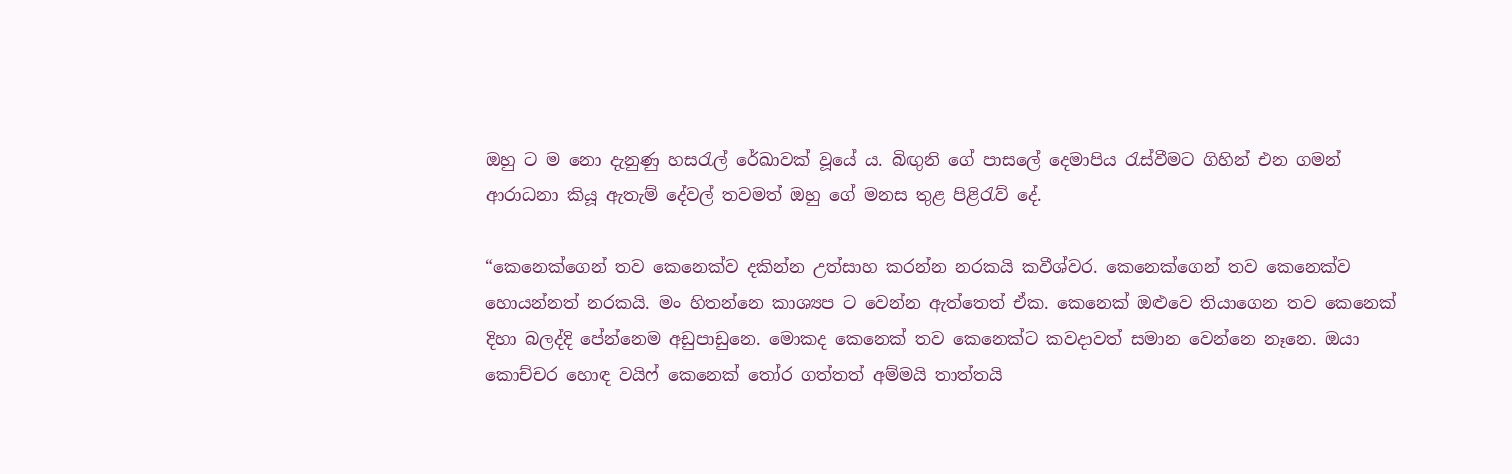ඔහු ට ම නො දැනුණු හසරැල් රේඛාවක් වූයේ ය. බිඟුනි ගේ පාසලේ දෙමාපිය රැස්වීමට ගිහින් එන ගමන් ආරාධනා කියූ ඇතැම් දේවල් තවමත් ඔහු ගේ මනස තුළ පිළිරැව් දේ.

“කෙනෙක්ගෙන් තව කෙනෙක්ව දකින්න උත්සාහ කරන්න නරකයි කවීශ්වර. කෙනෙක්ගෙන් තව කෙනෙක්ව හොයන්නත් නරකයි. මං හිතන්නෙ කාශ්‍යප ට වෙන්න ඇත්තෙත් ඒක. කෙනෙක් ඔළුවෙ තියාගෙන තව කෙනෙක් දිහා බලද්දි පේන්නෙම අඩුපාඩුනෙ. මොකද කෙනෙක් තව කෙනෙක්ට කවදාවත් සමාන වෙන්නෙ නෑනෙ. ඔයා කොච්චර හොඳ වයිෆ් කෙනෙක් තෝර ගත්තත් අම්මයි තාත්තයි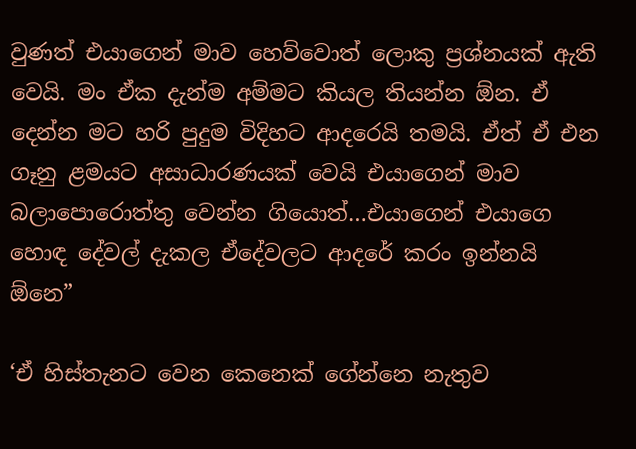වුණත් එයාගෙන් මාව හෙව්වොත් ලොකු ප්‍රශ්නයක් ඇති වෙයි. මං ඒක දැන්ම අම්මට කියල තියන්න ඕන. ඒ දෙන්න මට හරි පුදුම විදිහට ආදරෙයි තමයි. ඒත් ඒ එන ගෑනු ළමයට අසාධාරණයක් වෙයි එයාගෙන් මාව බලාපොරොත්තු වෙන්න ගියොත්…එයාගෙන් එයාගෙ හොඳ දේවල් දැකල ඒදේවලට ආදරේ කරං ඉන්නයි ඕනෙ”

‘ඒ හිස්තැනට වෙන කෙනෙක් ගේන්නෙ නැතුව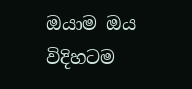ඔයාම ඔය විදිහටම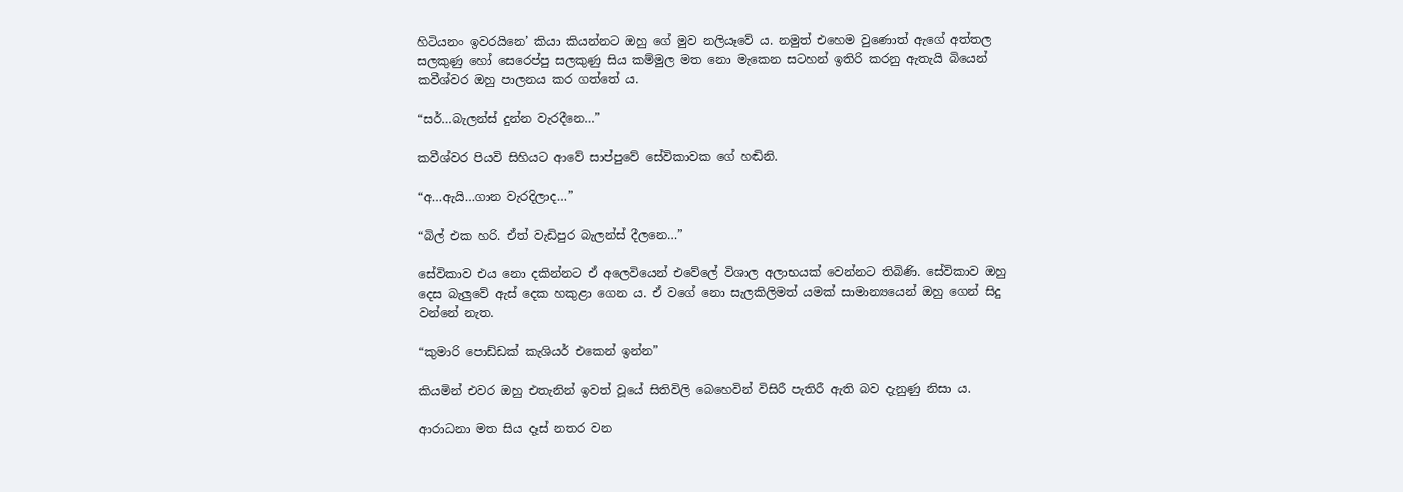හිටියනං ඉවරයිනෙ’ කියා කියන්නට ඔහු ගේ මුව නලියෑවේ ය. නමුත් එහෙම වුණොත් ඇගේ අත්තල සලකුණු හෝ සෙරෙප්පු සලකුණු සිය කම්මුල මත නො මැකෙන සටහන් ඉතිරි කරනු ඇතැයි බියෙන් කවීශ්වර ඔහු පාලනය කර ගත්තේ ය.

“සර්…බැලන්ස් දුන්න වැරදීනෙ…”

කවීශ්වර පියවි සිහියට ආවේ සාප්පුවේ සේවිකාවක ගේ හඬිනි.

“අ…ඇයි…ගාන වැරදිලාද…”

“බිල් එක හරි. ඒත් වැඩිපුර බැලන්ස් දීලනෙ…”

සේවිකාව එය නො දකින්නට ඒ අලෙවියෙන් එවේලේ විශාල අලාභයක් වෙන්නට තිබිණි. සේවිකාව ඔහු දෙස බැලුවේ ඇස් දෙක හකුළා ගෙන ය. ඒ වගේ නො සැලකිලිමත් යමක් සාමාන්‍යයෙන් ඔහු ගෙන් සිදු වන්නේ නැත.

“කුමාරි පොඩ්ඩක් කැශියර් එකෙන් ඉන්න”

කියමින් එවර ඔහු එතැනින් ඉවත් වූයේ සිතිවිලි බෙහෙවින් විසිරී පැතිරී ඇති බව දැනුණු නිසා ය.

ආරාධනා මත සිය දෑස් නතර වන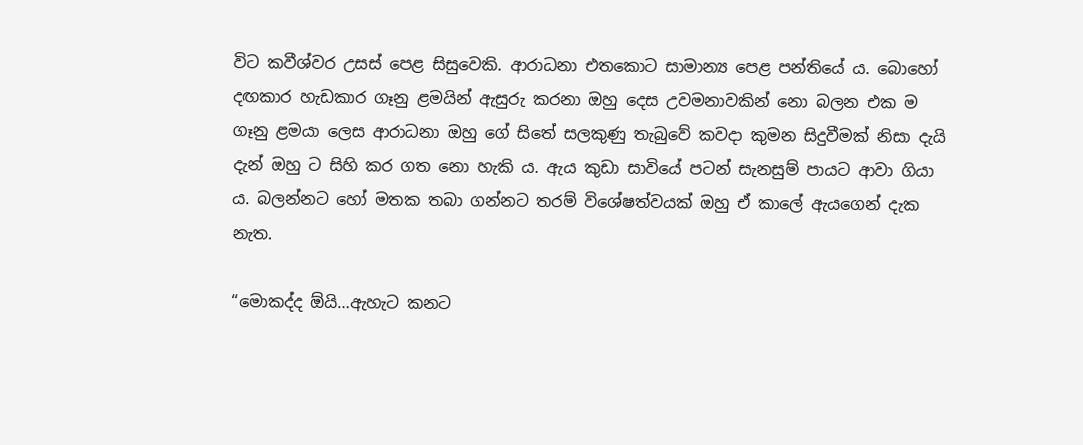විට කවීශ්වර උසස් පෙළ සිසුවෙකි. ආරාධනා එතකොට සාමාන්‍ය පෙළ පන්තියේ ය. බොහෝ දඟකාර හැඩකාර ගෑනු ළමයින් ඇසුරු කරනා ඔහු දෙස උවමනාවකින් නො බලන එක ම ගෑනු ළමයා ලෙස ආරාධනා ඔහු ගේ සිතේ සලකුණු තැබුවේ කවදා කුමන සිදුවීමක් නිසා දැයි දැන් ඔහු ට සිහි කර ගත නො හැකි ය. ඇය කුඩා සාවියේ පටන් සැනසුම් පායට ආවා ගියා ය. බලන්නට හෝ මතක තබා ගන්නට තරම් විශේෂත්වයක් ඔහු ඒ කාලේ ඇයගෙන් දැක නැත.

“මොකද්ද ඕයි…ඇහැට කනට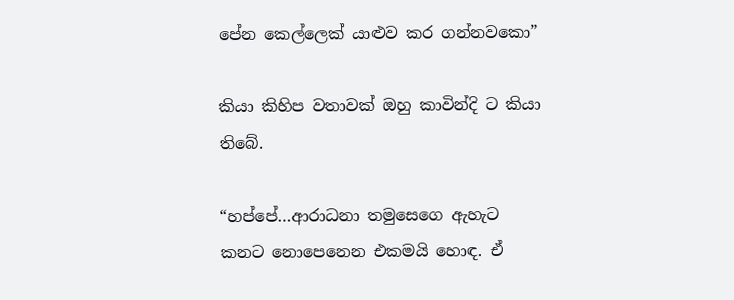පේන කෙල්ලෙක් යාළුව කර ගන්නවකො”

කියා කිහිප වතාවක් ඔහු කාවින්දි ට කියා තිබේ.

“හප්පේ…ආරාධනා තමුසෙගෙ ඇහැට කනට නොපෙනෙන එකමයි හොඳ. ඒ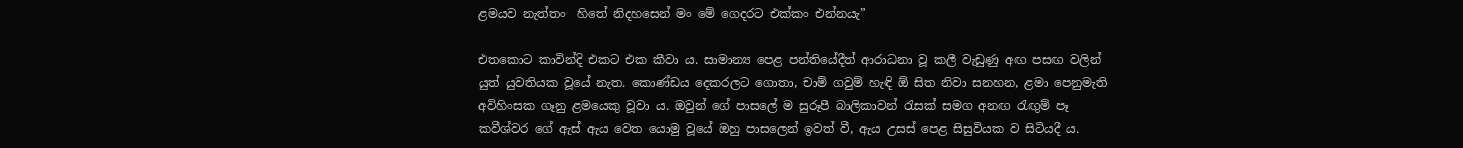ළමයව නැත්තං  හිතේ නිදහසෙන් මං මේ ගෙදරට එක්කං එන්නයැ”

එතකොට කාවින්දි එකට එක කීවා ය. සාමාන්‍ය පෙළ පන්තියේදීත් ආරාධනා වූ කලී වැඩුණු අඟ පසඟ වලින් යුත් යුවතියක වූයේ නැත. කොණ්ඩය දෙකරලට ගොතා, චාම් ගවුම් හැඳි ඕ සිත නිවා සනහන, ළමා පෙනුමැති අවිහිංසක ගෑනු ළමයෙකු වූවා ය. ඔවුන් ගේ පාසලේ ම සුරූපී බාලිකාවන් රැසක් සමග අනඟ රැඟුම් පෑ කවීශ්වර ගේ ඇස් ඇය වෙත යොමු වූයේ ඔහු පාසලෙන් ඉවත් වී, ඇය උසස් පෙළ සිසුවියක ව සිටියදී ය.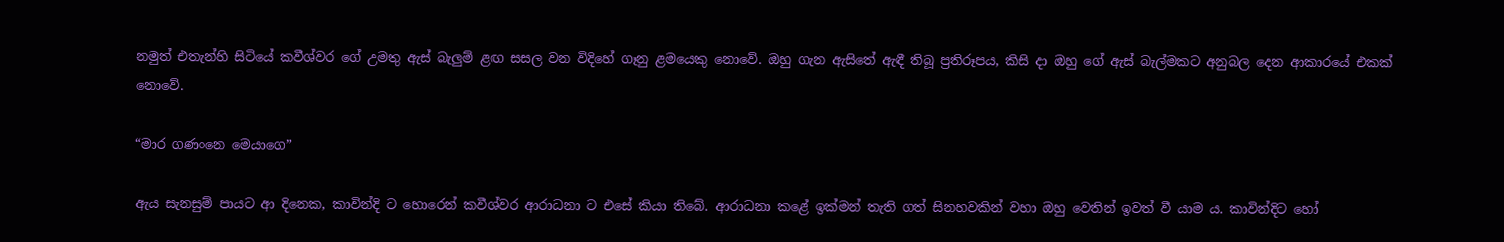නමුත් එතැන්හි සිටියේ කවීශ්වර ගේ උමතු ඇස් බැලුම් ළඟ සසල වන විදිහේ ගෑනු ළමයෙකු නොවේ. ඔහු ගැන ඇසිතේ ඇඳී තිබූ ප්‍රතිරූපය, කිසි දා ඔහු ගේ ඇස් බැල්මකට අනුබල දෙන ආකාරයේ එකක් නොවේ.

“මාර ගණංනෙ මෙයාගෙ”

ඇය සැනසුම් පායට ආ දිනෙක, කාවින්දි ට හොරෙන් කවීශ්වර ආරාධනා ට එසේ කියා තිබේ. ආරාධනා කළේ ඉක්මන් තැති ගත් සිනහවකින් වහා ඔහු වෙතින් ඉවත් වී යාම ය. කාවින්දිට හෝ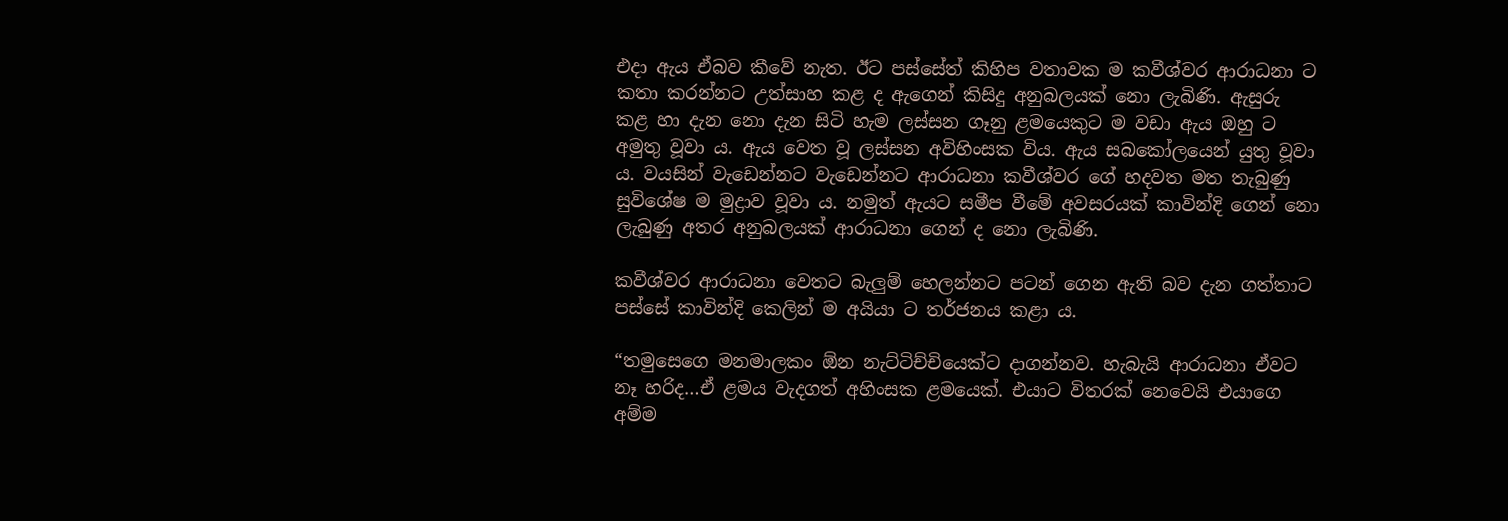එදා ඇය ඒබව කීවේ නැත. ඊට පස්සේත් කිහිප වතාවක ම කවීශ්වර ආරාධනා ට කතා කරන්නට උත්සාහ කළ ද ඇගෙන් කිසිදු අනුබලයක් නො ලැබිණි. ඇසුරු කළ හා දැන නො දැන සිටි හැම ලස්සන ගෑනු ළමයෙකුට ම වඩා ඇය ඔහු ට අමුතු වූවා ය. ඇය වෙත වූ ලස්සන අවිහිංසක විය. ඇය සබකෝලයෙන් යුතු වූවා ය. වයසින් වැඩෙන්නට වැඩෙන්නට ආරාධනා කවීශ්වර ගේ හදවත මත තැබුණු සුවිශේෂ ම මුද්‍රාව වූවා ය. නමුත් ඇයට සමීප වීමේ අවසරයක් කාවින්දි ගෙන් නො  ලැබුණු අතර අනුබලයක් ආරාධනා ගෙන් ද නො ලැබිණි.

කවීශ්වර ආරාධනා වෙතට බැලුම් හෙලන්නට පටන් ගෙන ඇති බව දැන ගත්තාට පස්සේ කාවින්දි කෙලින් ම අයියා ට තර්ජනය කළා ය.

“තමුසෙගෙ මනමාලකං ඕන නැට්ටිච්චියෙක්ට දාගන්නව. හැබැයි ආරාධනා ඒවට නෑ හරිද…ඒ ළමය වැදගත් අහිංසක ළමයෙක්. එයාට විතරක් නෙවෙයි එයාගෙ අම්ම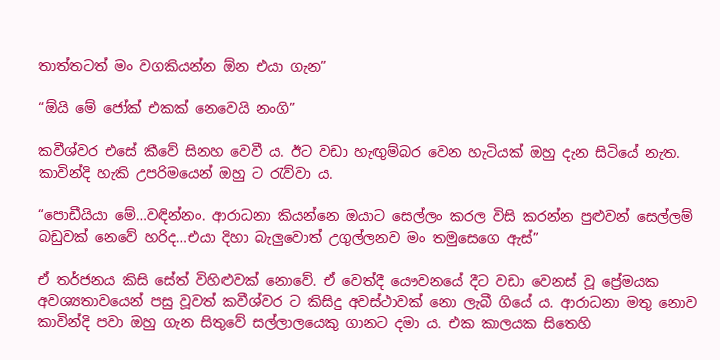තාත්තටත් මං වගකියන්න ඕන එයා ගැන”

“ඕයි මේ ජෝක් එකක් නෙවෙයි නංගි”

කවීශ්වර එසේ කීවේ සිනහ වෙවී ය. ඊට වඩා හැඟුම්බර වෙන හැටියක් ඔහු දැන සිටියේ නැත. කාවින්දි හැකි උපරිමයෙන් ඔහු ට රැව්වා ය.

“පොඩීයියා මේ…වඳින්නං. ආරාධනා කියන්නෙ ඔයාට සෙල්ලං කරල විසි කරන්න පුළුවන් සෙල්ලම් බඩුවක් නෙවේ හරිද…එයා දිහා බැලුවොත් උගුල්ලනව මං තමුසෙගෙ ඇස්”

ඒ තර්ජනය කිසි සේත් විහිළුවක් නොවේ. ඒ වෙත්දී යෞවනයේ දීට වඩා වෙනස් වූ ප්‍රේමයක අවශ්‍යතාවයෙන් පසු වූවත් කවීශ්වර ට කිසිදු අවස්ථාවක් නො ලැබී ගියේ ය. ආරාධනා මතු නොව කාවින්දි පවා ඔහු ගැන සිතුවේ සල්ලාලයෙකු ගානට දමා ය. එක කාලයක සිතෙහි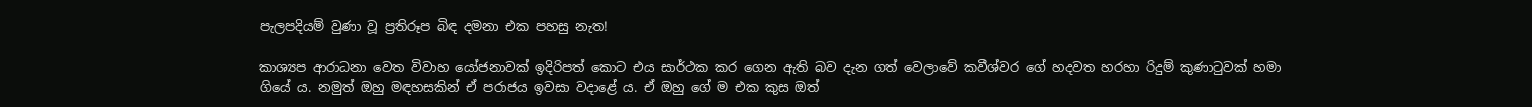පැලපදියම් වුණා වූ ප්‍රතිරූප බිඳ දමනා එක පහසු නැත!

කාශ්‍යප ආරාධනා වෙත විවාහ යෝජනාවක් ඉදිරිපත් කොට එය සාර්ථක කර ගෙන ඇති බව දැන ගත් වෙලාවේ කවීශ්වර ගේ හදවත හරහා රිදුම් කුණාටුවක් හමා ගියේ ය. නමුත් ඔහු මඳහසකින් ඒ පරාජය ඉවසා වදාළේ ය. ඒ ඔහු ගේ ම එක කුස ඔත්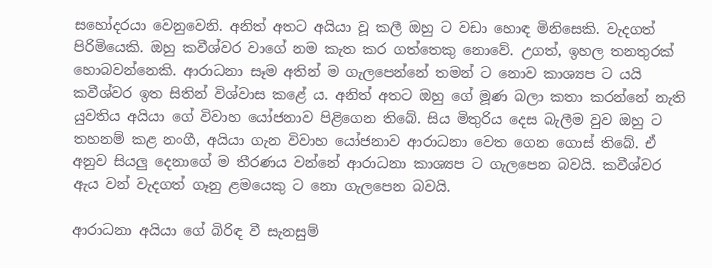සහෝදරයා වෙනුවෙනි. අනිත් අතට අයියා වූ කලී ඔහු ට වඩා හොඳ මිනිසෙකි. වැදගත් පිරිමියෙකි. ඔහු කවීශ්වර වාගේ නම කැත කර ගත්තෙකු නොවේ. උගත්, ඉහල තනතුරක් හොබවන්නෙකි. ආරාධනා සෑම අතින් ම ගැලපෙන්නේ තමන් ට නොව කාශ්‍යප ට යයි කවීශ්වර ඉත සිතින් විශ්වාස කළේ ය. අනිත් අතට ඔහු ගේ මූණ බලා කතා කරන්නේ නැති යුවතිය අයියා ගේ විවාහ යෝජනාව පිළිගෙන තිබේ. සිය මිතුරිය දෙස බැලීම වුව ඔහු ට තහනම් කළ නංගී, අයියා ගැන විවාහ යෝජනාව ආරාධනා වෙත ගෙන ගොස් තිබේ. ඒ අනුව සියලු දෙනාගේ ම තීරණය වන්නේ ආරාධනා කාශ්‍යප ට ගැලපෙන බවයි. කවීශ්වර ඇය වන් වැදගත් ගෑනු ළමයෙකු ට නො ගැලපෙන බවයි.

ආරාධනා අයියා ගේ බිරිඳ වී සැනසුම්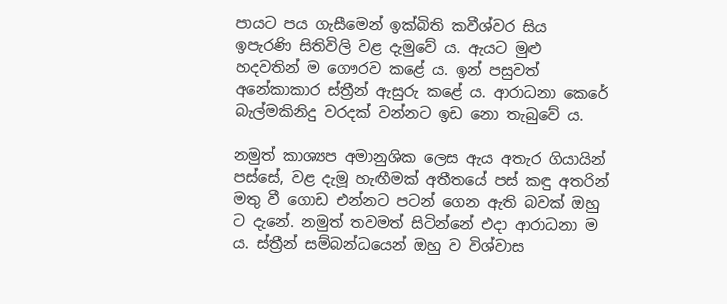පායට පය ගැසීමෙන් ඉක්බිති කවීශ්වර සිය ඉපැරණි සිතිවිලි වළ දැමුවේ ය. ඇයට මුළු හදවතින් ම ගෞරව කළේ ය. ඉන් පසුවත් අනේකාකාර ස්ත්‍රීන් ඇසුරු කළේ ය. ආරාධනා කෙරේ බැල්මකිනිදු වරදක් වන්නට ඉඩ නො තැබුවේ ය.

නමුත් කාශ්‍යප අමානුශික ලෙස ඇය අතැර ගියායින් පස්සේ, වළ දැමූ හැඟීමක් අතීතයේ පස් කඳු අතරින් මතු වී ගොඩ එන්නට පටන් ගෙන ඇති බවක් ඔහු ට දැනේ. නමුත් තවමත් සිටින්නේ එදා ආරාධනා ම ය. ස්ත්‍රීන් සම්බන්ධයෙන් ඔහු ව විශ්වාස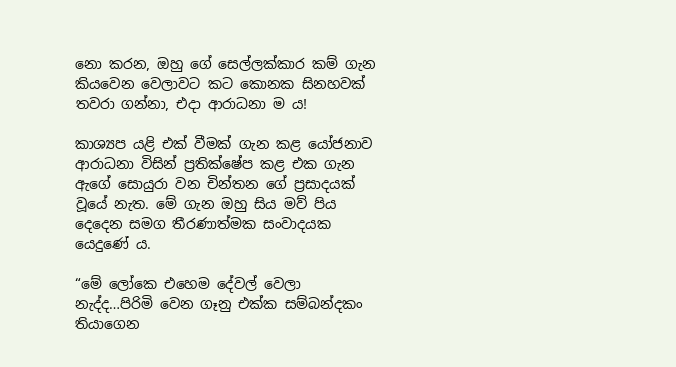නො කරන, ඔහු ගේ සෙල්ලක්කාර කම් ගැන කියවෙන වෙලාවට කට කොනක සිනහවක් තවරා ගන්නා, එදා ආරාධනා ම ය!

කාශ්‍යප යළි එක් වීමක් ගැන කළ යෝජනාව ආරාධනා විසින් ප්‍රතික්ෂේප කළ එක ගැන ඇගේ සොයුරා වන චින්තන ගේ ප්‍රසාදයක් වූයේ නැත. මේ ගැන ඔහු සිය මව් පිය දෙදෙන සමග තීරණාත්මක සංවාදයක යෙදුණේ ය.

“මේ ලෝකෙ එහෙම දේවල් වෙලා නැද්ද…පිරිමි වෙන ගෑනු එක්ක සම්බන්දකං තියාගෙන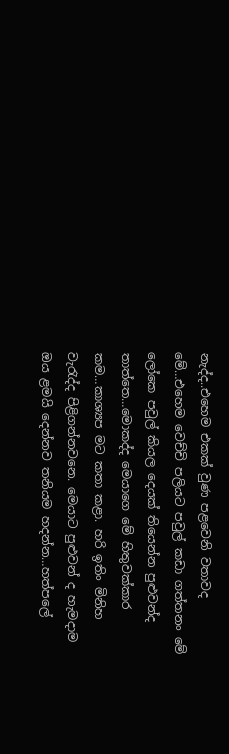නැද්ද..එහෙම එකක් වුණ පළවෙනි වතාවද මේ…එහෙම වෙච්චි පලියට පවුල් කඩා ගත්තනං මේ ලෝකෙ පවුල් කියල දෙයක් තියෙන්න පුළුවන්ද තාත්තෙ…මොකද්ද මෙයාගෙ මේ හිතුවක්කාර කම…කාශ්‍යප මට කතා කළා. හරි ඉතිං මිනිහ වැරැද්ද පිළිගන්නවනෙ. මෙයාට පුළුවන් ද හැමදාම ඔය ළමයි දෙන්නව තනියම හදන්න…හත්පලේ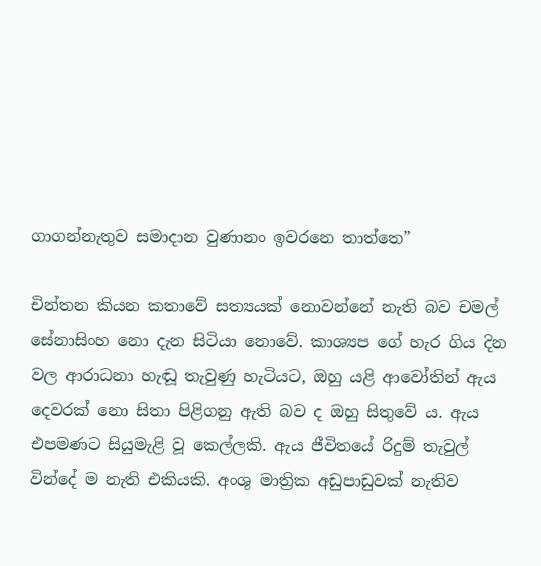ගාගන්නැතුව සමාදාන වුණානං ඉවරනෙ තාත්තෙ”

චින්තන කියන කතාවේ සත්‍යයක් නොවන්නේ නැති බව චමල් සේනාසිංහ නො දැන සිටියා නොවේ. කාශ්‍යප ගේ හැර ගිය දින වල ආරාධනා හැඬූ තැවුණු හැටියට, ඔහු යළි ආවෝතින් ඇය දෙවරක් නො සිතා පිළිගනු ඇති බව ද ඔහු සිතුවේ ය. ඇය එපමණට සියුමැළි වූ කෙල්ලකි. ඇය ජීවිතයේ රිදුම් තැවුල් වින්දේ ම නැති එකියකි. අංශු මාත්‍රික අඩුපාඩුවක් නැතිව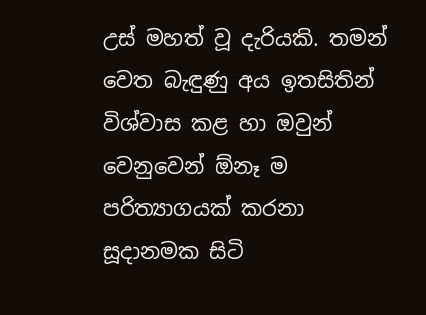උස් මහත් වූ දැරියකි. තමන් වෙත බැඳුණු අය ඉතසිතින් විශ්වාස කළ හා ඔවුන් වෙනුවෙන් ඕනෑ ම පරිත්‍යාගයක් කරනා සූදානමක සිටි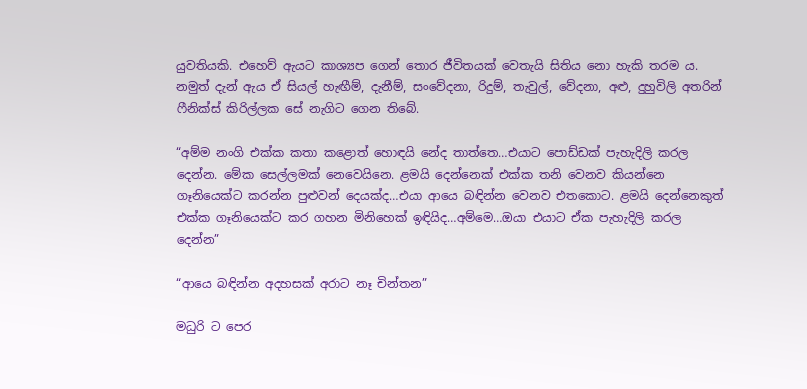යුවතියකි. එහෙව් ඇයට කාශ්‍යප ගෙන් තොර ජීවිතයක් වෙතැයි සිතිය නො හැකි තරම ය. නමුත් දැන් ඇය ඒ සියල් හැඟීම්, දැනීම්, සංවේදනා, රිදුම්, තැවුල්, වේදනා, අළු, දුහුවිලි අතරින් ෆීනික්ස් කිරිල්ලක සේ නැගිට ගෙන තිබේ.

“අම්ම නංගි එක්ක කතා කළොත් හොඳයි නේද තාත්තෙ…එයාට පොඩ්ඩක් පැහැදිලි කරල දෙන්න. මේක සෙල්ලමක් නෙවෙයිනෙ. ළමයි දෙන්නෙක් එක්ක තනි වෙනව කියන්නෙ ගෑනියෙක්ට කරන්න පුළුවන් දෙයක්ද…එයා ආයෙ බඳින්න වෙනව එතකොට. ළමයි දෙන්නෙකුත් එක්ක ගෑනියෙක්ට කර ගහන මිනිහෙක් ඉඳියිද…අම්මෙ…ඔයා එයාට ඒක පැහැදිලි කරල දෙන්න”

“ආයෙ බඳින්න අදහසක් අරාට නෑ චින්තන”

මධුරි ට පෙර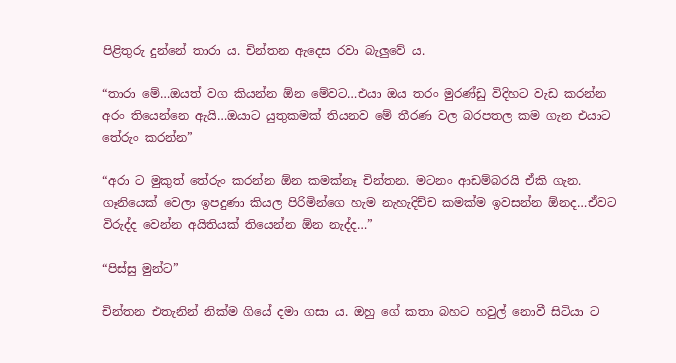පිළිතුරු දුන්නේ තාරා ය. චින්තන ඇදෙස රවා බැලුවේ ය.

“තාරා මේ…ඔයත් වග කියන්න ඕන මේවට…එයා ඔය තරං මුරණ්ඩු විදිහට වැඩ කරන්න අරං තියෙන්නෙ ඇයි…ඔයාට යුතුකමක් තියනව මේ තීරණ වල බරපතල කම ගැන එයාට තේරුං කරන්න”

“අරා ට මුකුත් තේරුං කරන්න ඕන කමක්නෑ චින්තන. මටනං ආඩම්බරයි ඒකි ගැන. ගෑනියෙක් වෙලා ඉපදුණා කියල පිරිමින්ගෙ හැම නැහැදිච්ච කමක්ම ඉවසන්න ඕනද…ඒවට විරුද්ද වෙන්න අයිතියක් තියෙන්න ඕන නැද්ද…”

“පිස්සු මුන්ට”

චින්තන එතැනින් නික්ම ගියේ දමා ගසා ය. ඔහු ගේ කතා බහට හවුල් නොවී සිටියා ට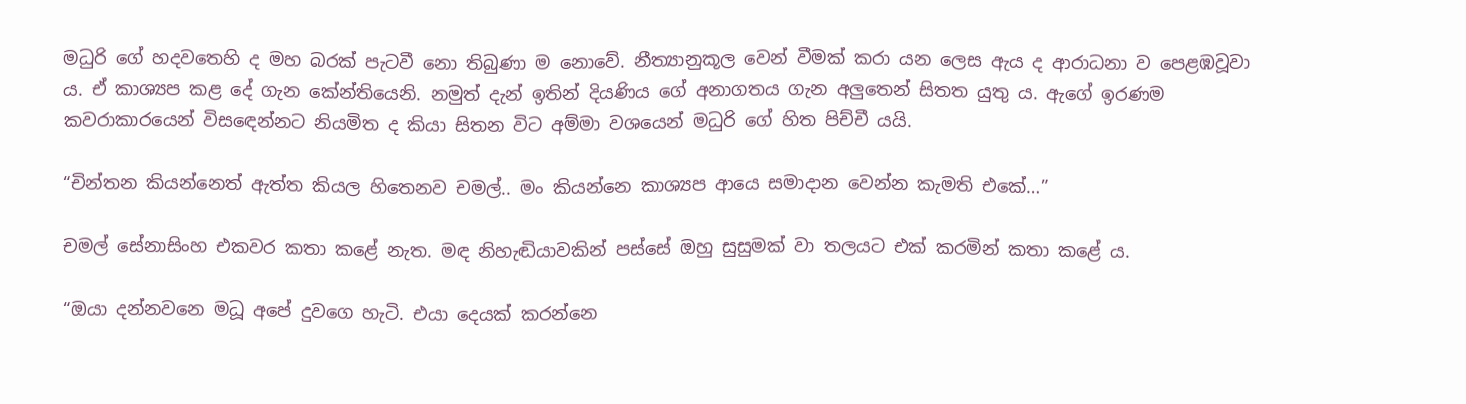මධුරි ගේ හදවතෙහි ද මහ බරක් පැටවී නො තිබුණා ම නොවේ. නීත්‍යානුකූල වෙන් වීමක් කරා යන ලෙස ඇය ද ආරාධනා ව පෙළඹවූවා ය. ඒ කාශ්‍යප කළ දේ ගැන කේන්තියෙනි. නමුත් දැන් ඉතින් දියණිය ගේ අනාගතය ගැන අලුතෙන් සිතත යුතු ය. ඇගේ ඉරණම කවරාකාරයෙන් විසඳෙන්නට නියමිත ද කියා සිතන විට අම්මා වශයෙන් මධුරි ගේ හිත පිච්චී යයි.

“චින්තන කියන්නෙත් ඇත්ත කියල හිතෙනව චමල්.. මං කියන්නෙ කාශ්‍යප ආයෙ සමාදාන වෙන්න කැමති එකේ…”

චමල් සේනාසිංහ එකවර කතා කළේ නැත. මඳ නිහැඬියාවකින් පස්සේ ඔහු සුසුමක් වා තලයට එක් කරමින් කතා කළේ ය.

“ඔයා දන්නවනෙ මධූ අපේ දුවගෙ හැටි. එයා දෙයක් කරන්නෙ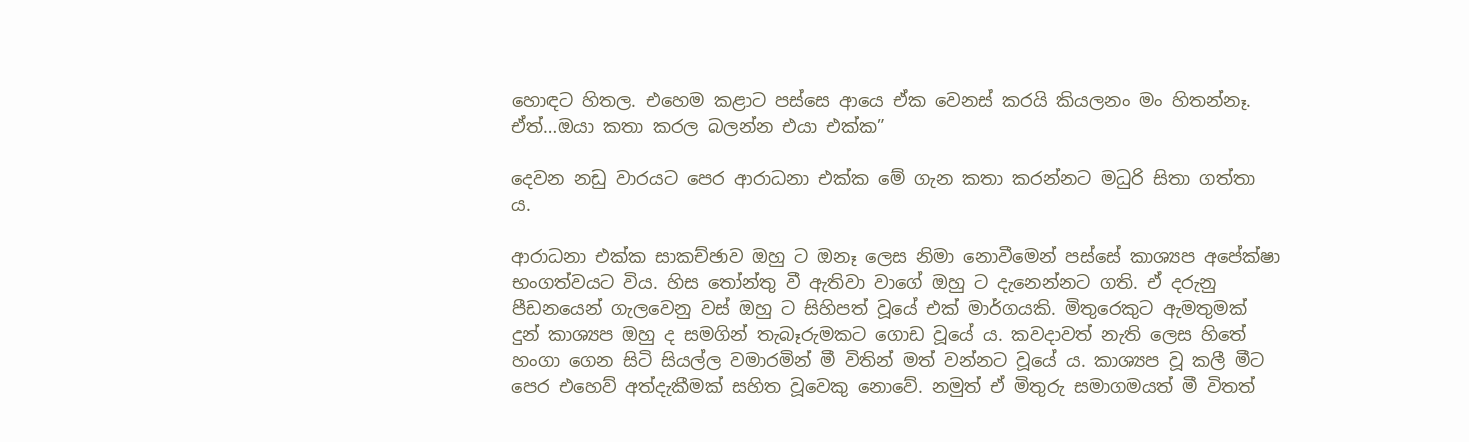හොඳට හිතල. එහෙම කළාට පස්සෙ ආයෙ ඒක වෙනස් කරයි කියලනං මං හිතන්නෑ. ඒත්…ඔයා කතා කරල බලන්න එයා එක්ක”

දෙවන නඩු වාරයට පෙර ආරාධනා එක්ක මේ ගැන කතා කරන්නට මධුරි සිතා ගත්තා ය.

ආරාධනා එක්ක සාකච්ඡාව ඔහු ට ඔනෑ ලෙස නිමා නොවීමෙන් පස්සේ කාශ්‍යප අපේක්ෂා භංගත්වයට විය. හිස තෝන්තු වී ඇතිවා වාගේ ඔහු ට දැනෙන්නට ගති. ඒ දරුනු පීඩනයෙන් ගැලවෙනු වස් ඔහු ට සිහිපත් වූයේ එක් මාර්ගයකි. මිතුරෙකුට ඇමතුමක් දුන් කාශ්‍යප ඔහු ද සමගින් තැබෑරුමකට ගොඩ වූයේ ය. කවදාවත් නැති ලෙස හිතේ හංගා ගෙන සිටි සියල්ල වමාරමින් මී විතින් මත් වන්නට වූයේ ය. කාශ්‍යප වූ කලී මීට පෙර එහෙව් අත්දැකීමක් සහිත වූවෙකු නොවේ. නමුත් ඒ මිතුරු සමාගමයත් මී විතත්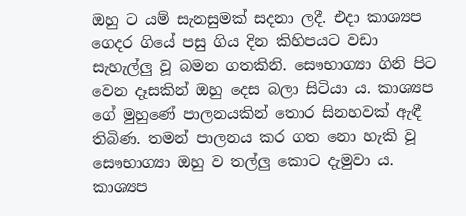ඔහු ට යම් සැනසුමක් සදනා ලදී. එදා කාශ්‍යප ගෙදර ගියේ පසු ගිය දින කිහිපයට වඩා සැහැල්ලු වූ බමන ගතකිනි. සෞභාග්‍යා ගිනි පිට වෙන දෑසකින් ඔහු දෙස බලා සිටියා ය. කාශ්‍යප ගේ මුහුණේ පාලනයකින් තොර සිනහවක් ඇඳී තිබිණ. තමන් පාලනය කර ගත නො හැකි වූ සෞභාග්‍යා ඔහු ව තල්ලු කොට දැමුවා ය. කාශ්‍යප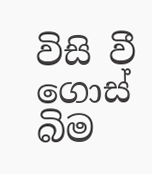විසි වී ගොස් බිම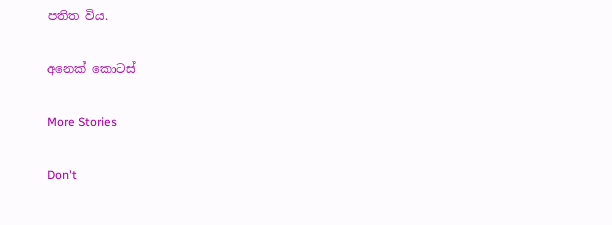පතිත විය.

අනෙක් කොටස්

More Stories

Don't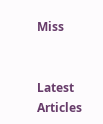Miss


Latest Articles